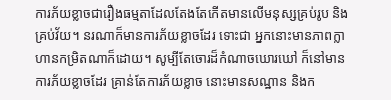ការភ័យខ្លាចជារឿងធម្មតាដែលតែងតែកើតមានលើមនុស្សគ្រប់រូប និងគ្រប់វ័យ។ នរណាក៏មានការភ័យខ្លាចដែរ ទោះជា អ្នកនោះមានភាពក្លាហានកម្រិតណាក៏ដោយ។ សូម្បីតែចោរដ៏កំណាចឃោរឃៅ ក៏នៅមានការភ័យខ្លាចដែរ គ្រាន់តែការភ័យខ្លាច នោះមានសណ្ឋាន និងក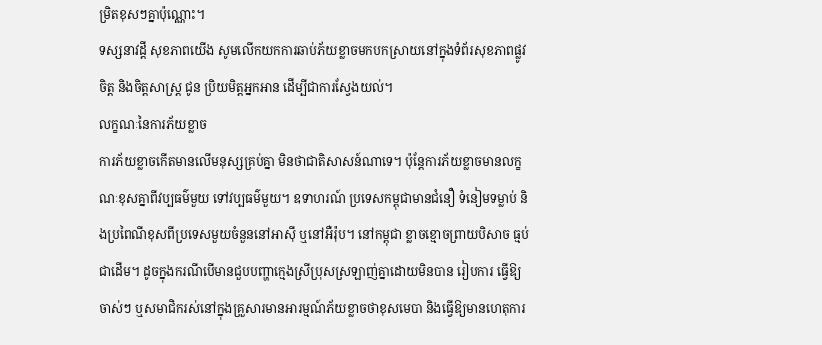ម្រិតខុសៗគ្នាប៉ុណ្ណោះ។
ទស្សនាវដ្ដី សុខភាពយើង សូមលើកយកការឆាប់ភ័យខ្លាចមកបកស្រាយនៅក្នុងទំព័រសុខភាពផ្លូវចិត្ដ និងចិត្ដសាស្ដ្រ ជូន ប្រិយមិត្ដអ្នកអាន ដើម្បីជាការស្វែងយល់។
លក្ខណៈនៃការភ័យខ្លាច
ការភ័យខ្លាចកើតមានលើមនុស្សគ្រប់គ្នា មិនថាជាតិសាសន៍ណាទេ។ ប៉ុន្ដែការភ័យខ្លាចមានលក្ខណៈខុសគ្នាពីវប្បធម៌មួយ ទៅវប្បធម៌មួយ។ ឧទាហរណ៍ ប្រទេសកម្ពុជាមានជំនឿ ទំនៀមទម្លាប់ និងប្រពៃណីខុសពីប្រទេសមួយចំនួននៅអាស៊ី ឬនៅអឺរ៉ុប។ នៅកម្ពុជា ខ្លាចខ្មោចព្រាយបិសាច ធ្មប់ជាដើម។ ដូចក្នុងករណីបើមានជួបបញ្ហាក្មេងស្រីប្រុសស្រឡាញ់គ្នាដោយមិនបាន រៀបការ ធ្វើឱ្យចាស់ៗ ឬសមាជិករស់នៅក្នុងគ្រួសារមានអារម្មណ៍ភ័យខ្លាចថាខុសមេបា និងធ្វើឱ្យមានហេតុការ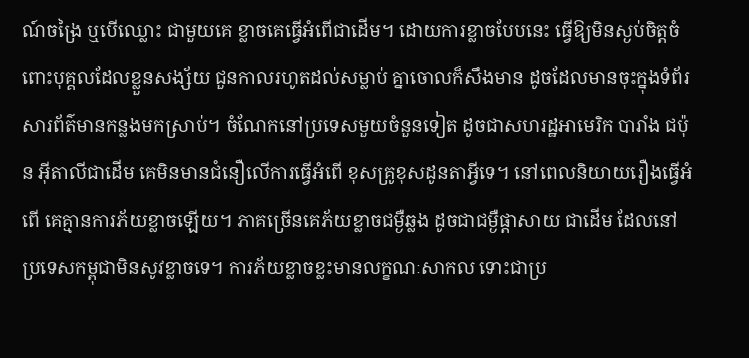ណ៍ចង្រៃ ឬបើឈ្លោះ ជាមួយគេ ខ្លាចគេធ្វើអំពើជាដើម។ ដោយការខ្លាចបែបនេះ ធ្វើឱ្យមិនស្ងប់ចិត្ដចំពោះបុគ្គលដែលខ្លួនសង្ស័យ ជួនកាលរហូតដល់សម្លាប់ គ្នាចោលក៏សឹងមាន ដូចដែលមានចុះក្នុងទំព័រសារព័ត៌មានកន្លងមកស្រាប់។ ចំណែកនៅប្រទេសមួយចំនួនទៀត ដូចជាសហរដ្ឋអាមេរិក បារាំង ជប៉ុន អ៊ីតាលីជាដើម គេមិនមានជំនឿលើការធ្វើអំពើ ខុសគ្រូខុសដូនតាអ្វីទេ។ នៅពេលនិយាយរឿងធ្វើអំពើ គេគ្មានការភ័យខ្លាចឡើយ។ ភាគច្រើនគេភ័យខ្លាចជម្ងឺឆ្លង ដូចជាជម្ងឺផ្ដាសាយ ជាដើម ដែលនៅប្រទេសកម្ពុជាមិនសូវខ្លាចទេ។ ការភ័យខ្លាចខ្លះមានលក្ខណៈសាកល ទោះជាប្រ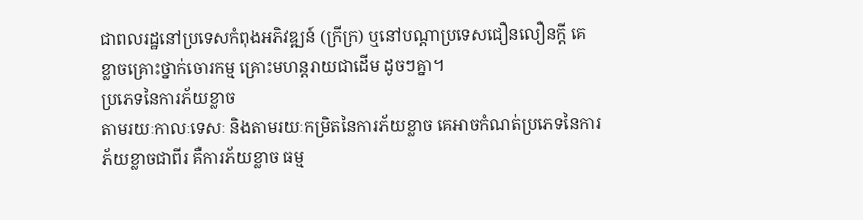ជាពលរដ្ឋនៅប្រទេសកំពុងអភិវឌ្ឍន៍ (ក្រីក្រ) ឬនៅបណ្ដាប្រទេសជឿនលឿនក្ដី គេខ្លាចគ្រោះថ្នាក់ចោរកម្ម គ្រោះមហន្ដរាយជាដើម ដូចៗគ្នា។
ប្រភេទនៃការភ័យខ្លាច
តាមរយៈកាលៈទេសៈ និងតាមរយៈកម្រិតនៃការភ័យខ្លាច គេអាចកំណត់ប្រភេទនៃការភ័យខ្លាចជាពីរ គឺការភ័យខ្លាច ធម្ម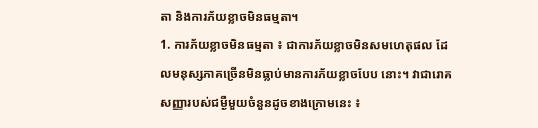តា និងការភ័យខ្លាចមិនធម្មតា។
1. ការភ័យខ្លាចមិនធម្មតា ៖ ជាការភ័យខ្លាចមិនសមហេតុផល ដែលមនុស្សភាគច្រើនមិនធ្លាប់មានការភ័យខ្លាចបែប នោះ។ វាជារោគសញ្ញារបស់ជម្ងឺមួយចំនួនដូចខាងក្រោមនេះ ៖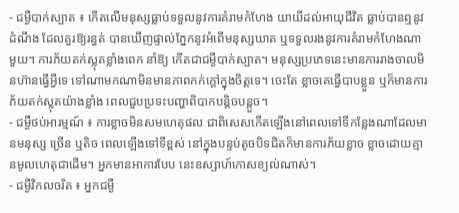- ជម្ងឺបាក់ស្បាត ៖ កើតលើមនុស្សធ្លាប់ទទួលនូវការគំរាមកំហែង យាយីដល់អាយុជីវិត ធ្លាប់បានឮនូវដំណឹង ដែលគួរឱ្យរន្ធត់ បានឃើញផ្ទាល់ភ្នែកនូវអំពើមនុស្សឃាត ឬទទួលរងនូវការគំរាមកំហែងណាមួយ។ ការភ័យតក់ស្លុតខ្លាំងពេក នាំឱ្យ កើតជាជម្ងឺបាក់ស្បាត។ មនុស្សប្រភេទនេះមានការរាងចាលមិនហ៊ានធ្វើអ្វីទេ ទៅណាមកណាមិនមានភាពកក់ក្ដៅក្នុងចិត្ដទេ។ ចេះតែ ខ្លាចគេធ្វើបាបខ្លួន ឬក៏មានការភ័យតក់ស្លុតយ៉ាងខ្លាំង ពេលជួបប្រទះបញ្ហាពិបាកបន្ដិចបន្ដួច។
- ជម្ងឺថប់អារម្មណ៍ ៖ ការខ្លាចមិនសមហេតុផល ជាពិសេសកើតឡើងនៅពេលទៅទីកន្លែងណាដែលមានមនុស្ស ច្រើន ឬតិច ពេលឡើងទៅទីខ្ពស់ នៅក្នុងបន្ទប់តូចបិទជិតក៏មានការភ័យខ្លាច ខ្លាចដោយគ្មានមូលហេតុជាដើម។ អ្នកមានអាការបែប នេះឧស្សាហ៍កោសខ្យល់ណាស់។
- ជម្ងឺវិកលចរិត ៖ អ្នកជម្ងឺ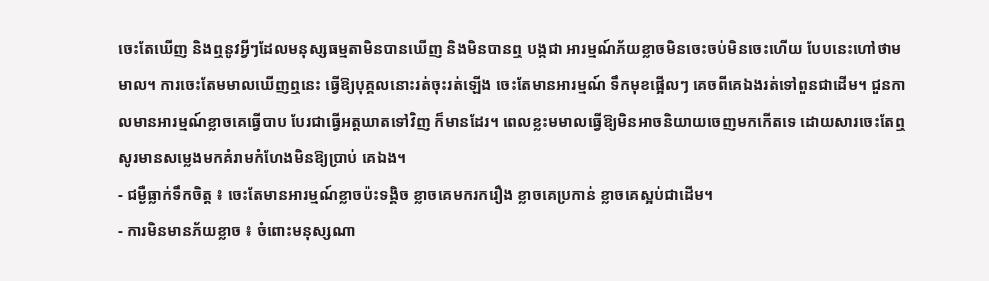ចេះតែឃើញ និងឮនូវអ្វីៗដែលមនុស្សធម្មតាមិនបានឃើញ និងមិនបានឮ បង្កជា អារម្មណ៍ភ័យខ្លាចមិនចេះចប់មិនចេះហើយ បែបនេះហៅថាមមាល។ ការចេះតែមមាលឃើញឮនេះ ធ្វើឱ្យបុគ្គលនោះរត់ចុះរត់ឡើង ចេះតែមានអារម្មណ៍ ទឹកមុខផ្អើលៗ គេចពីគេឯងរត់ទៅពួនជាដើម។ ជួនកាលមានអារម្មណ៍ខ្លាចគេធ្វើបាប បែរជាធ្វើអត្ដឃាតទៅវិញ ក៏មានដែរ។ ពេលខ្លះមមាលធ្វើឱ្យមិនអាចនិយាយចេញមកកើតទេ ដោយសារចេះតែឮសូរមានសម្លេងមកគំរាមកំហែងមិនឱ្យប្រាប់ គេឯង។
- ជម្ងឺធ្លាក់ទឹកចិត្ដ ៖ ចេះតែមានអារម្មណ៍ខ្លាចប៉ះទង្គិច ខ្លាចគេមករករឿង ខ្លាចគេប្រកាន់ ខ្លាចគេស្អប់ជាដើម។
- ការមិនមានភ័យខ្លាច ៖ ចំពោះមនុស្សណា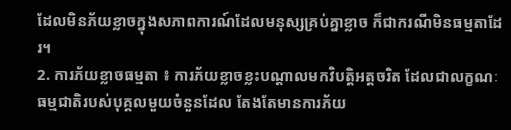ដែលមិនភ័យខ្លាចក្នុងសភាពការណ៍ដែលមនុស្សគ្រប់គ្នាខ្លាច ក៏ជាករណីមិនធម្មតាដែរ។
2. ការភ័យខ្លាចធម្មតា ៖ ការភ័យខ្លាចខ្លះបណ្ដាលមកវិបត្ដិអត្ដចរិត ដែលជាលក្ខណៈធម្មជាតិរបស់បុគ្គលមួយចំនួនដែល តែងតែមានការភ័យ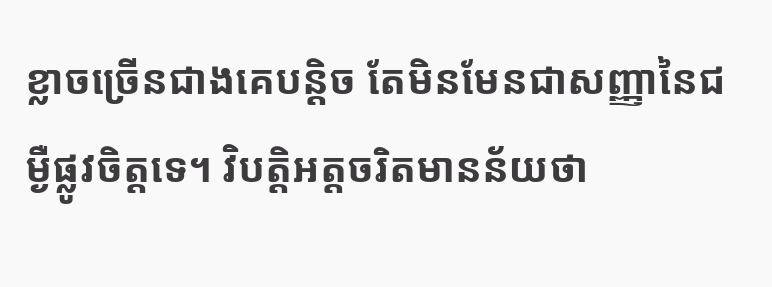ខ្លាចច្រើនជាងគេបន្ដិច តែមិនមែនជាសញ្ញានៃជម្ងឺផ្លូវចិត្ដទេ។ វិបត្ដិអត្ដចរិតមានន័យថា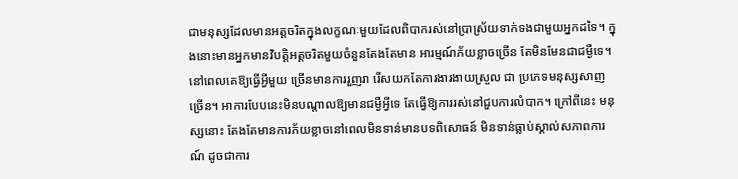ជាមនុស្សដែលមានអត្ដចរិតក្នុងលក្ខណៈមួយដែលពិបាករស់នៅប្រាស្រ័យទាក់ទងជាមួយអ្នកដទៃ។ ក្នុងនោះមានអ្នកមានវិបត្ដិអត្ដចរិតមួយចំនួនតែងតែមាន អារម្មណ៍ភ័យខ្លាចច្រើន តែមិនមែនជាជម្ងឺទេ។ នៅពេលគេឱ្យធ្វើអ្វីមួយ ច្រើនមានការរួញរា រើសយកតែការងារងាយស្រួល ជា ប្រភេទមនុស្សសាញច្រើន។ អាការបែបនេះមិនបណ្ដាលឱ្យមានជម្ងឺអ្វីទេ តែធ្វើឱ្យការរស់នៅជួបការលំបាក។ ក្រៅពីនេះ មនុស្សនោះ តែងតែមានការភ័យខ្លាចនៅពេលមិនទាន់មានបទពិសោធន៍ មិនទាន់ធ្លាប់ស្គាល់សភាពការណ៍ ដូចជាការ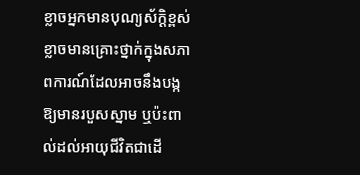ខ្លាចអ្នកមានបុណ្យស័ក្ដិខ្ពស់ ខ្លាចមានគ្រោះថ្នាក់ក្នុងសភាពការណ៍ដែលអាចនឹងបង្កឱ្យមានរបួសស្នាម ឬប៉ះពាល់ដល់អាយុជីវិតជាដើ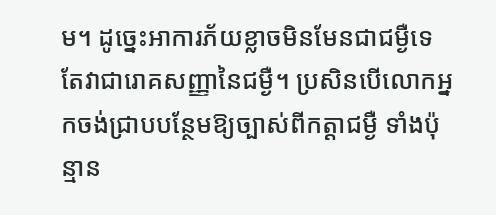ម។ ដូច្នេះអាការភ័យខ្លាចមិនមែនជាជម្ងឺទេ តែវាជារោគសញ្ញានៃជម្ងឺ។ ប្រសិនបើលោកអ្នកចង់ជ្រាបបន្ថែមឱ្យច្បាស់ពីកត្ដាជម្ងឺ ទាំងប៉ុន្មាន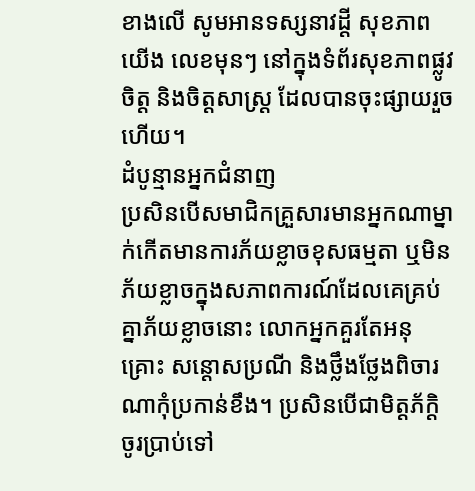ខាងលើ សូមអានទស្សនាវដ្ដី សុខភាពយើង លេខមុនៗ នៅក្នុងទំព័រសុខភាពផ្លូវចិត្ដ និងចិត្ដសាស្ដ្រ ដែលបានចុះផ្សាយរួច ហើយ។
ដំបូន្មានអ្នកជំនាញ
ប្រសិនបើសមាជិកគ្រួសារមានអ្នកណាម្នាក់កើតមានការភ័យខ្លាចខុសធម្មតា ឬមិនភ័យខ្លាចក្នុងសភាពការណ៍ដែលគេគ្រប់ គ្នាភ័យខ្លាចនោះ លោកអ្នកគួរតែអនុគ្រោះ សន្ដោសប្រណី និងថ្លឹងថ្លែងពិចារណាកុំប្រកាន់ខឹង។ ប្រសិនបើជាមិត្ដភ័ក្ដិ ចូរប្រាប់ទៅ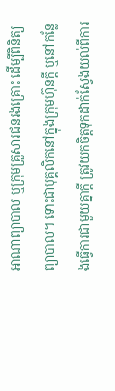អាណាព្យាបាល ឬក្រុមគ្រួសារជនរងគ្រោះ ដើម្បីពិនិត្យព្យាបាល។ ទោះជាបុគ្គលិកនៅក្នុងក្រុមហ៊ុនក្ដី ឬនៅកន្លែងធ្វើការជាមួយគ្នាក្ដី ត្រូវយកចិត្ដទុកដាក់ស្វែងយល់ពីការ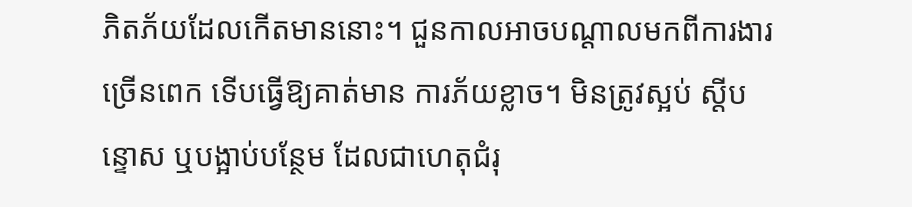ភិតភ័យដែលកើតមាននោះ។ ជួនកាលអាចបណ្ដាលមកពីការងារច្រើនពេក ទើបធ្វើឱ្យគាត់មាន ការភ័យខ្លាច។ មិនត្រូវស្អប់ ស្ដីបន្ទោស ឬបង្អាប់បន្ថែម ដែលជាហេតុជំរុ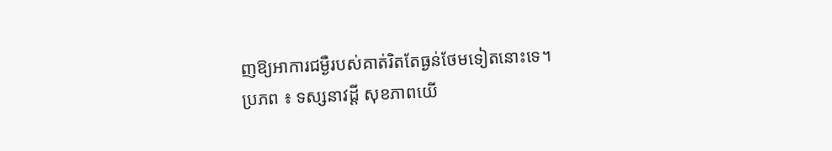ញឱ្យអាការជម្ងឺរបស់គាត់រិតតែធ្ងន់ថែមទៀតនោះទេ។
ប្រភព ៖ ទស្សនាវដ្តី សុខភាពយើ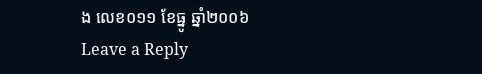ង លេខ០១១ ខែធ្នូ ឆ្នាំ២០០៦
Leave a Reply